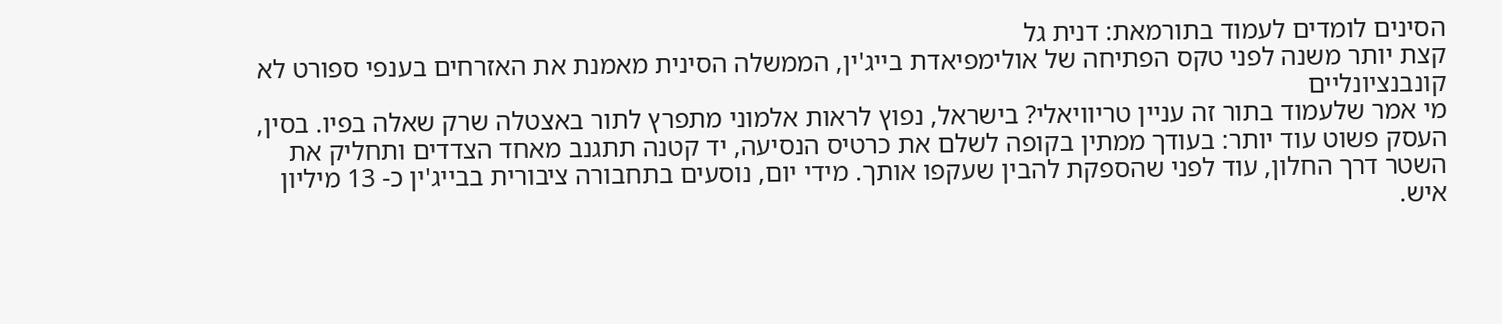הסינים לומדים לעמוד בתורמאת: דנית גל
קצת יותר משנה לפני טקס הפתיחה של אולימפיאדת בייג'ין, הממשלה הסינית מאמנת את האזרחים בענפי ספורט לא קונבנציונליים
מי אמר שלעמוד בתור זה עניין טריוויאלי? בישראל, נפוץ לראות אלמוני מתפרץ לתור באצטלה שרק שאלה בפיו. בסין, העסק פשוט עוד יותר: בעודך ממתין בקופה לשלם את כרטיס הנסיעה, יד קטנה תתגנב מאחד הצדדים ותחליק את השטר דרך החלון, עוד לפני שהספקת להבין שעקפו אותך. מידי יום, נוסעים בתחבורה ציבורית בבייג'ין כ- 13 מיליון איש.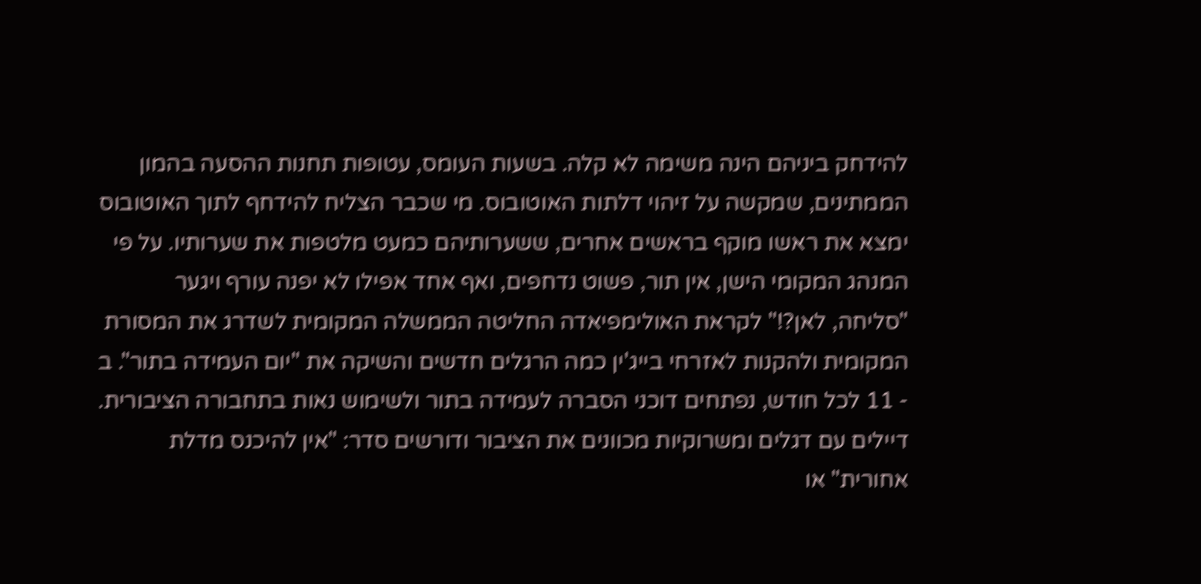להידחק ביניהם הינה משימה לא קלה. בשעות העומס, עטופות תחנות ההסעה בהמון הממתינים, שמקשה על זיהוי דלתות האוטובוס. מי שכבר הצליח להידחף לתוך האוטובוס ימצא את ראשו מוקף בראשים אחרים, ששערותיהם כמעט מלטפות את שערותיו. על פי המנהג המקומי הישן, אין תור, פשוט נדחפים, ואף אחד אפילו לא יפנה עורף ויגער "סליחה, לאן?!" לקראת האולימפיאדה החליטה הממשלה המקומית לשדרג את המסורת המקומית ולהקנות לאזרחי בייג'ין כמה הרגלים חדשים והשיקה את "יום העמידה בתור". ב - 11 לכל חודש, נפתחים דוכני הסברה לעמידה בתור ולשימוש נאות בתחבורה הציבורית. דיילים עם דגלים ומשרוקיות מכוונים את הציבור ודורשים סדר: "אין להיכנס מדלת אחורית" או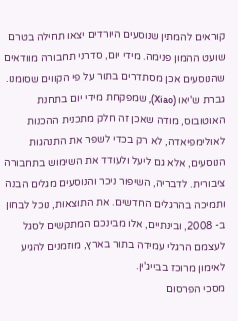קוראים להמתין שנוסעים היורדים יצאו תחילה בטרם שועט ההמון פנימה. מידי יום, סדרני תחבורה מוודאים שהנוסעים אכן מסתדרים בתור על פי הקווים שסומנו. גברת ש'יאו (Xiao), שמפקחת מידי יום בתחנת האוטובוס, מודה שאכן זה חלק מתכנית ההכנות לאולימפיאדה, לא רק בכדי לשפר את התנהגות הנוסעים, אלא גם ליעל ולעודד את השימוש בתחבורה ציבורית. לדבריה, השיפור ניכר והנוסעים מגלים הבנה ותמיכה בהרגלים החדשים. את התוצאות, נוכל לבחון ב- 2008, ובינתיים, אלו מבינכם המתקשים לסגל לעצמם הרגלי עמידה בתור בארץ, מוזמנים להגיע לאימון מרוכז בבייג'ין.
מסכי הפרסום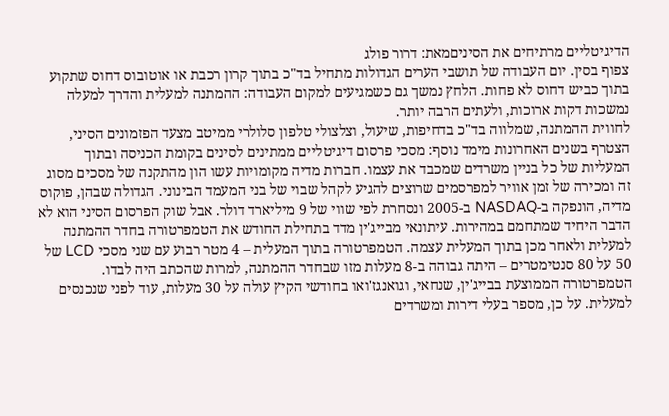הדיגיטליים מרתיחים את הסיניםמאת: דרור פולג
צפוף בסין. יום העבודה של תושבי הערים הגדולות מתחיל בד"כ בתוך קרון רכבת או אוטובוס דחוס שתקוע בתוך כביש דחוס לא פחות. הלחץ נמשך גם כשמגיעים למקום העבודה: ההמתנה למעלית והדרך למעלה נמשכות דקות ארוכות, ולעתים הרבה יותר.
לחווית ההמתנה, שמלווה בד"כ בדחיפות, שיעול, וצלצולי טלפון סלולרי ממיטב מצעד הפזמונים הסיני, הצטרף בשנים האחרונות מימד נוסף: מסכי פרסום דיגיטליים ממתינים לסינים בקומת הכניסה ובתוך המעליות של כל בניין משרדים שמכבד את עצמו. חברות מדיה מקומויות עשו הון מהתקנה של מסכים מסוג זה ומכירה של זמן אוויר למפרסמים שרוצים להגיע לקהל שבוי של בני המעמד הבינוני. הגדולה שבהן, פוקוס מדיה, הונפקה ב-NASDAQ ב-2005 ונסחרת לפי שווי של 9 מיליארד דולר. אבל שוק הפרסום הסיני הוא לא הדבר היחיד שמתחמם במהירות. עיתונאי מבייג'ין מדד בתחילת החודש את הטמפרטורה בחדר ההמתנה למעלית ולאחר מכן בתוך המעלית עצמה. הטמפרטורה בתוך המעלית – 4 מטר רבוע עם שני מסכי LCD של 50 על 80 סנטימטרים – היתה גבוהה ב-8 מעלות מזו שבחדר ההמתנה, למרות שהכתב היה לבדו. הטמפרטורה הממוצעת בבייג'ין, שנחאי, וגואנגז'ואו בחודשי הקיץ עולה על 30 מעלות, עוד לפני שנכנסים למעלית. על כן, מספר בעלי דירות ומשרדים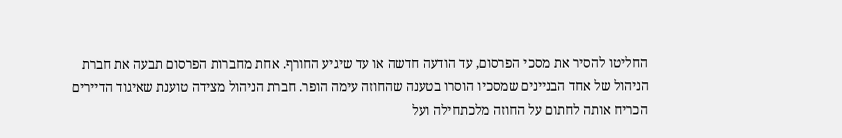החליטו להסיר את מסכי הפרסום, עד הודעה חדשה או עד שיגיע החורף. אחת מחברות הפרסום תבעה את חברת הניהול של אחד הבניינים שמסכיו הוסרו בטענה שהחוזה עימה הופר. חברת הניהול מצידה טוענת שאיגוד הדיירים הכריח אותה לחתום על החוזה מלכתחילה ועל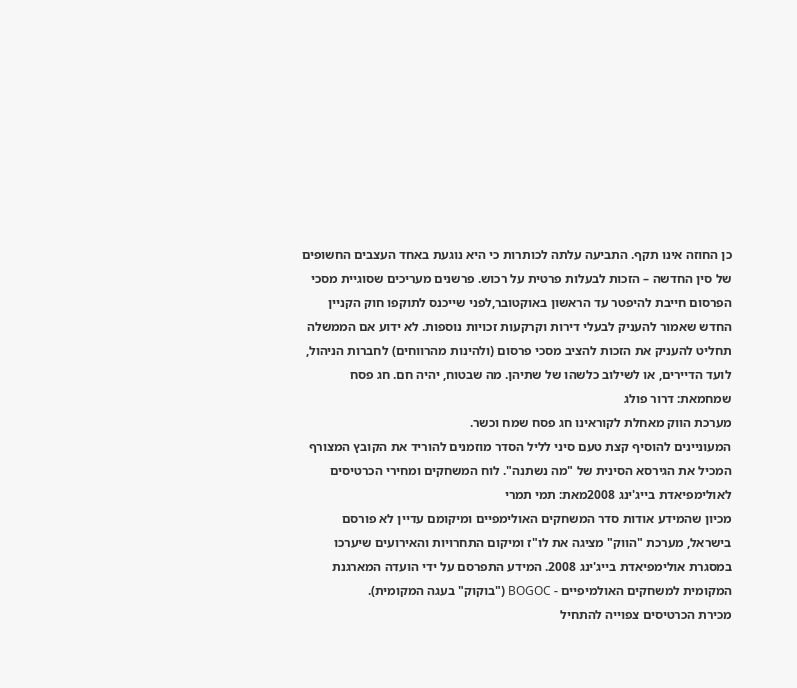כן החוזה אינו תקף. התביעה עלתה לכותרות כי היא נוגעת באחד העצבים החשופים של סין החדשה – הזכות לבעלות פרטית על רכוש. פרשנים מעריכים שסוגיית מסכי הפרסום חייבת להיפטר עד הראשון באוקטובר,לפני שייכנס לתוקפו חוק הקניין החדש שאמור להעניק לבעלי דירות וקרקעות זכויות נוספות. לא ידוע אם הממשלה תחליט להעניק את הזכות להציב מסכי פרסום (ולהינות מהרווחים) לחברות הניהול, לועד הדיירים, או לשילוב כלשהו של שתיהן. מה שבטוח, יהיה חם. חג פסח שמחמאת: דרור פולג
מערכת הווק מאחלת לקוראינו חג פסח שמח וכשר.
המעוניינים להוסיף קצת טעם סיני לליל הסדר מוזמנים להוריד את הקובץ המצורף המכיל את הגירסא הסינית של "מה נשתנה". לוח המשחקים ומחירי הכרטיסים לאולימפיאדת בייג'ינג 2008מאת: תמי תמרי
מכיון שהמידע אודות סדר המשחקים האולימפיים ומיקומם עדיין לא פורסם בישראל, מערכת "הווק" מציגה את לו"ז ומיקום התחרויות והאירועים שיערכו במסגרת אולימפיאדת בייג'ינג 2008. המידע התפרסם על ידי הועדה המארגנת המקומית למשחקים האולמיפיים - BOGOC ("בוקוק" בעגה המקומית).
מכירת הכרטיסים צפוייה להתחיל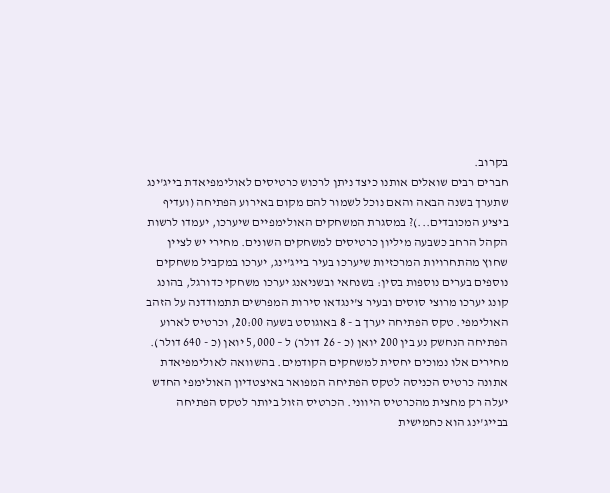בקרוב.
חברים רבים שואלים אותנו כיצד ניתן לרכוש כרטיסים לאולימפיאדת בייג'ינג שתערך בשנה הבאה והאם נוכל לשמור להם מקום באירוע הפתיחה (ועדיף ביציע המכובדים...)? במסגרת המשחקים האולימפיים שיערכו, יעמדו לרשות הקהל הרחב כשבעה מיליון כרטיסים למשחקים השונים. מחירי יש לציין שחוץ מהתחרויות המרכזיות שיערכו בעיר בייג'ינג, יערכו במקביל משחקים נוספים בערים נוספות בסין: בשנחאי ובשניאנג יערכו משחקי כדורגל, בהונג קונג יערכו מרוצי סוסים ובעיר צ'ינגדאו סירות המפרשים תתמודדנה על הזהב האולימפי. טקס הפתיחה יערך ב - 8 באוגוסט בשעה 20:00, וכרטיס לארוע הפתיחה הנחשק נע בין 200 יואן (כ - 26 דולר) ל – 5,000 יואן (כ - 640 דולר). מחירים אלו נמוכים יחסית למשחקים הקודמים. בהשוואה לאולימפיאדת אתונה כרטיס הכניסה לטקס הפתיחה המפואר באיצטדיון האולימפי החדש יעלה רק מחצית מהכרטיס היווני. הכרטיס הזול ביותר לטקס הפתיחה בבייג'ינג הוא כחמישית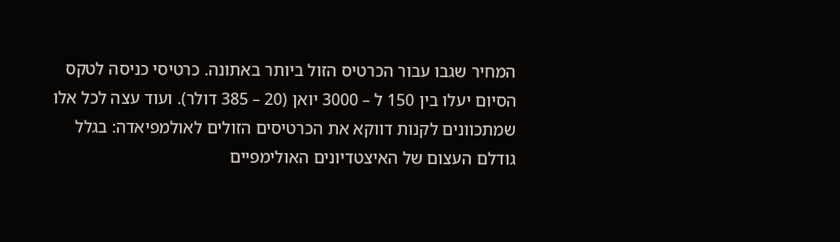המחיר שגבו עבור הכרטיס הזול ביותר באתונה. כרטיסי כניסה לטקס הסיום יעלו בין 150 ל – 3000 יואן (20 – 385 דולר). ועוד עצה לכל אלו שמתכוונים לקנות דווקא את הכרטיסים הזולים לאולמפיאדה: בגלל גודלם העצום של האיצטדיונים האולימפיים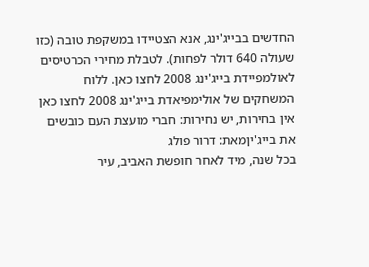החדשים בבייג'ינג, אנא הצטיידו במשקפת טובה (כזו שעולה 640 דולר לפחות). לטבלת מחירי הכרטיסים לאולמפיידת בייג'ינג 2008 לחצו כאן. ללוח המשחקים של אולימפיאדת בייג'ינג 2008 לחצו כאן אין בחירות, יש נחירות: חברי מועצת העם כובשים את בייג'יןמאת: דרור פולג
בכל שנה, מיד לאחר חופשת האביב, עיר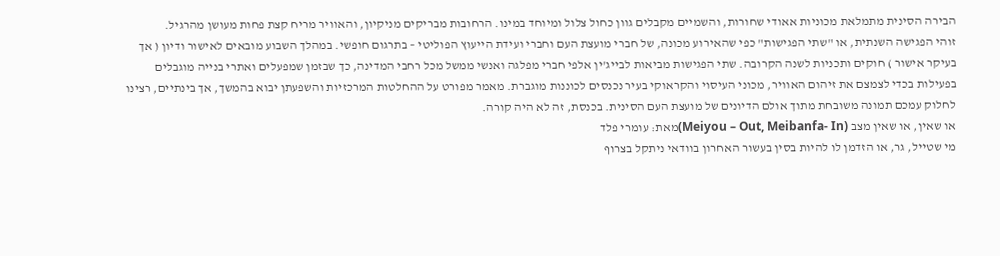הבירה הסינית מתמלאת מכוניות אאודי שחורות, והשמיים מקבלים גוון כחול צלול ומיוחד במינו. הרחובות מבריקים מניקיון, והאוויר מריח קצת פחות מעושן מהרגיל.
זוהי הפגישה השנתית, או "שתי הפגישות" כפי שהאירוע מכונה, של חברי מועצת העם וחברי ועידת הייעוץ הפוליטי – בתרגום חופשי. במהלך השבוע מובאים לאישור ודיון ( אך בעיקר אישור ) חוקים ותכניות לשנה הקרובה. שתי הפגישות מביאות לבייג'ין אלפי חברי מפלגה ואנשי ממשל מכל רחבי המדינה, כך שבזמן שמפעלים ואתרי בנייה מוגבלים בפעילות בכדי לצמצם את זיהום האוויר, מכוני העיסוי והקראוקי בעיר נכנסים לכוננות מוגברת. מאמר מפורט על ההחלטות המרכזיות והשפעתן יבוא בהמשך, אך בינתיים, רצינו לחלוק עמכם תמונה משובחת מתוך אולם הדיונים של מועצת העם הסינית. בכנסת, זה לא היה קורה.
או שאין, או שאין מצב (Meiyou – Out, Meibanfa- In)מאת: עומרי פלד
מי שטייל, גר, או הזדמן לו להיות בסין בעשור האחרון בוודאי ניתקל בצרוף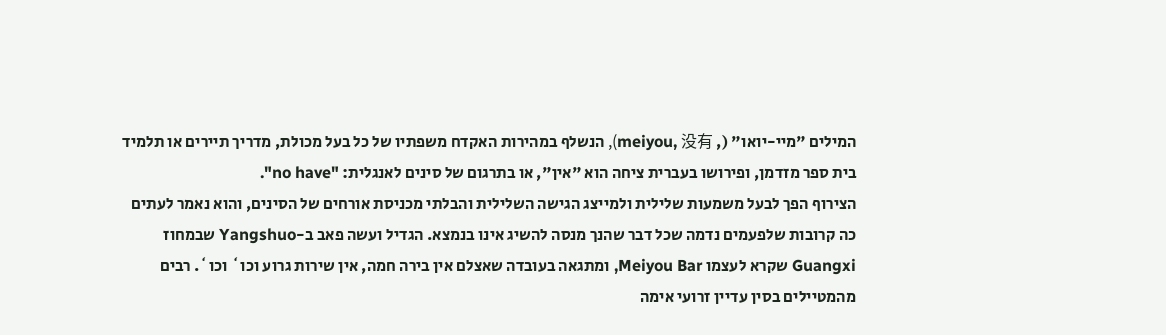המילים "מיי-יואו" (, meiyou, 没有), הנשלף במהירות האקדח משפתיו של כל בעל מכולת, מדריך תיירים או תלמיד בית ספר מזדמן, ופירושו בעברית ציחה הוא "אין", או בתרגום של סינים לאנגלית: "no have".
הצירוף הפך לבעל משמעות שלילית ולמייצג הגישה השלילית והבלתי מכניסת אורחים של הסינים, והוא נאמר לעתים כה קרובות שלפעמים נדמה שכל דבר שהנך מנסה להשיג אינו בנמצא. הגדיל ועשה פאב ב-Yangshuo שבמחוז Guangxi שקרא לעצמו Meiyou Bar, ומתגאה בעובדה שאצלם אין בירה חמה, אין שירות גרוע וכו` וכו`. רבים מהמטיילים בסין עדיין זרועי אימה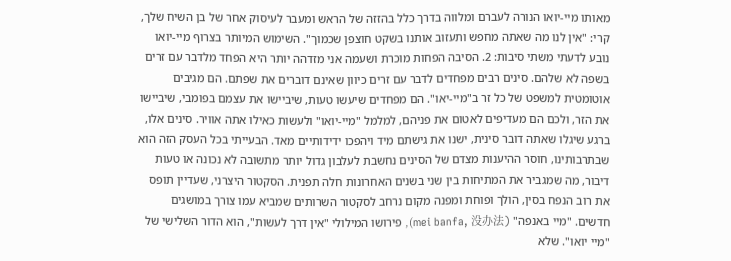מאותו מיי-יואו הנורה לעברם ומלווה בדרך כלל בהזזה של הראש ומעבר לעיסוק אחר של בן השיח שלך, קרי: "אין לנו מה שאתה מחפש ותעזוב אותנו בשקט חוצפן שכמוך". השימוש המיותר בצרוף מיי-יואו נובע לדעתי משתי סיבות: 2. הסיבה הפחות מוכרת ושעמה אני מזדהה יותר היא הפחד מלדבר עם זרים בשפה לא שלהם. סינים רבים מפחדים לדבר עם זרים כיוון שאינם דוברים את שפתם. הם מגיבים אוטומטית למשפט של כל זר ב"מיי-יאו". הם מפחדים שיעשו טעות, שיביישו את עצמם בפומבי, שיביישו את הזר, ולכם הם מעדיפים לאטום את פניהם, למלמל "מיי-יואו" ולעשות כאילו אתה אוויר. סינים אלו, ברגע שיגלו שאתה דובר סינית, ישנו את גישתם מיד ויהפכו ידידותיים מאד. הבעייתי בכל העסק הזה הוא שבתרבותינו, חוסר ההיענות מצדם של הסינים נחשבת לעלבון גדול יותר מתשובה לא נכונה או טעות דיבור, מה שמגביר את המתיחות בין שני בשנים האחרונות חלה תפנית. הסקטור היצרני, שעדיין תופס את רוב הנפח בסין, הולך ופוחת ומפנה מקום נרחב לסקטור השרותים שמביא עמו צורך במושגים חדשים. "מיי באנפה" (mei banfa, 没办法), פירושו המילולי "אין דרך לעשות", הוא הדור השלישי של "מיי יואו". שלא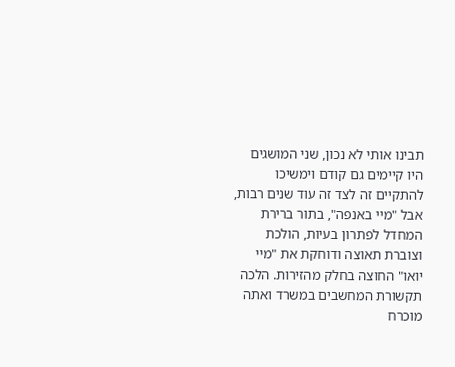תבינו אותי לא נכון, שני המושגים היו קיימים גם קודם וימשיכו להתקיים זה לצד זה עוד שנים רבות, אבל "מיי באנפה", בתור ברירת המחדל לפתרון בעיות, הולכת וצוברת תאוצה ודוחקת את "מיי יואו" החוצה בחלק מהזירות. הלכה תקשורת המחשבים במשרד ואתה מוכרח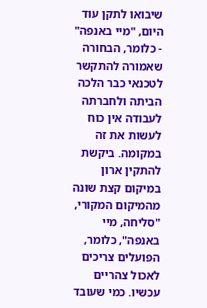שיבואו לתקן עוד היום, "מיי באנפה" - כלומר, הבחורה שאמורה להתקשר לטכנאי כבר הלכה הביתה ולחברתה לעבודה אין כוח לעשות את זה במקומה. ביקשת להתקין ארון במיקום קצת שונה מהמיקום המקורי, "סליחה, מיי באנפה", כלומר, הפועלים צריכים לאכול צהריים עכשיו. כמי שעובד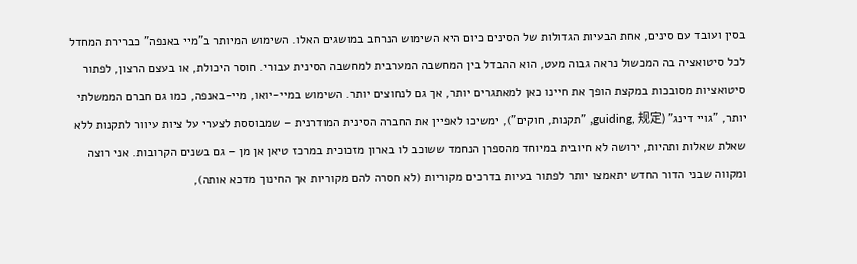בסין ועובד עם סינים, אחת הבעיות הגדולות של הסינים כיום היא השימוש הנרחב במושגים האלו. השימוש המיותר ב"מיי באנפה" כברירת המחדל לכל סיטואציה בה המכשול נראה גבוה מעט, הוא ההבדל בין המחשבה המערבית למחשבה הסינית עבורי. חוסר היכולת, או בעצם הרצון, לפתור סיטואציות מסובכות במקצת הופך את חיינו כאן למאתגרים יותר, אך גם לנחוצים יותר. השימוש במיי-יואו, מיי-באנפה, כמו גם חברם הממשלתי יותר, "גויי דינג" (guiding, 规定, "תקנות, חוקים"), ימשיכו לאפיין את החברה הסינית המודרנית – שמבוססת לצערי על ציות עיוור לתקנות ללא שאלת שאלות ותהיות, ירושה לא חיובית במיוחד מהספרן הנחמד ששוכב לו בארון מזכוכית במרכז טיאן אן מן – גם בשנים הקרובות. אני רוצה ומקווה שבני הדור החדש יתאמצו יותר לפתור בעיות בדרכים מקוריות (לא חסרה להם מקוריות אך החינוך מדכא אותה),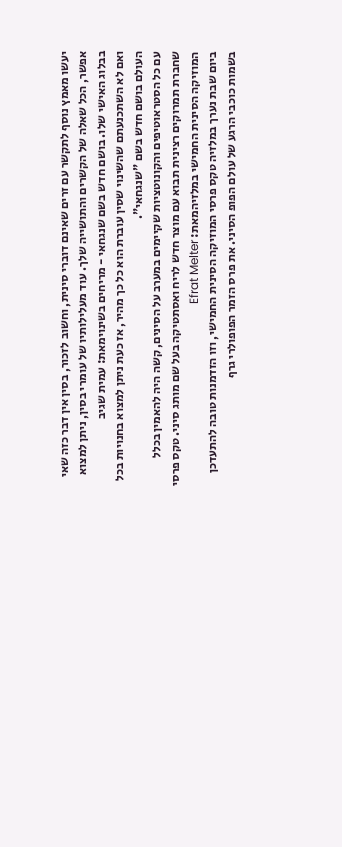יעשו מאמץ נוסף לתקשר עם זרים שאינם דוברי סינית, וחשוב לזכור, בסין אין דבר כזה שאי אפשר, הכל שאלה של הקשרים והתושייה שלך. עוד מעלילותיו של עומרי בסין, ניתן למצוא בבלוג האישי שלו. בושם חדש בשם שנגחאי - מריחים בשינוימאת: עמית שגיב
ואם לא השתכנעתם שהשינוי שסין עוברת הוא כל כך מהיר, אז כעת ניתן למצוא בחנויות בכל העולם בושם חדש בשם "שנגחאי".
עם כל הסטראוטיפים והקונוטציות שקיימים במערב על הסינים, קשה היה להאמין בכלל שחברת תמרוקים רצינית תבוא עם מוצר חדש לריח ואסתטיקה בעל שם מותג סיני. טקס פרסי המוזיקה הסינית החמישי במלזיהמאת: Efrat Melter
ביום שבת נערך במלזיה טקס פרסי המוזיקה הסינית החמישי, וזו הזדמנות טובה להתעדכן בשמות כוכבי הרגע של עולם הפופ הסיני. את פרס הזמר הפופולרי גרף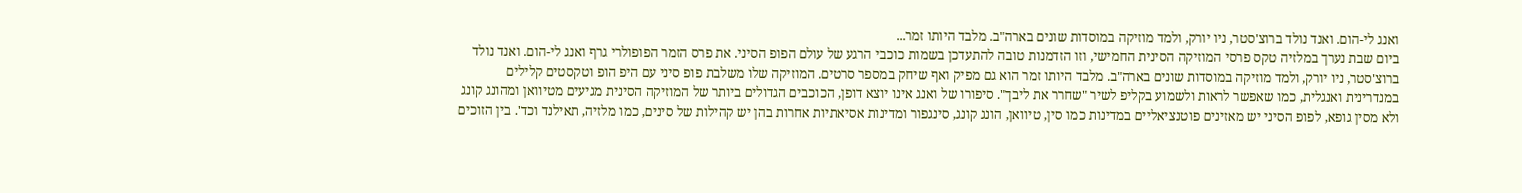ואנג לי-הום. ואנד נולד ברוצ'סטר, ניו יורק, ולמד מוזיקה במוסדות שונים בארה"ב. מלבד היותו זמר...
ביום שבת נערך במלזיה טקס פרסי המוזיקה הסינית החמישי, וזו הזדמנות טובה להתעדכן בשמות כוכבי הרגע של עולם הפופ הסיני. את פרס הזמר הפופולרי גרף ואנג לי-הום. ואנד נולד ברוצ'סטר, ניו יורק, ולמד מוזיקה במוסדות שונים בארה"ב. מלבד היותו זמר הוא גם מפיק ואף שיחק במספר סרטים. המוזיקה שלו משלבת פופ סיני עם היפ הופ וטקסטים קלילים במנדרינית ואנגלית, כמו שאפשר לראות ולשמוע בקליפ לשיר "שחרר את ליבך". סיפורו של ואנג אינו יוצא דופן, הכוכבים הגדולים ביותר של המוזיקה הסינית מגיעים מטיוואן ומהונג קונג ולא מסין גופא, לפופ הסיני יש מאזינים פוטנציאליים במדינות כמו סין, טיוואן, הונג קונג, סינגפור ומדינות אסיאתיות אחרות בהן יש קהילות של סינים, כמו מלזיה, תאילנד וכד'. בין הזוכים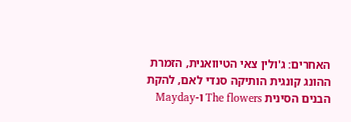האחרים: ג'ולין צאי הטיוואנית, הזמרת ההונג קונגית הותיקה סנדי לאם, להקת הבנים הסינית The flowers ו-Mayday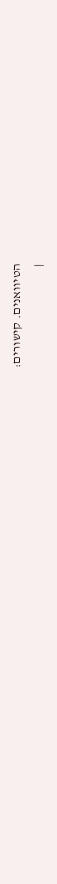הטיוואנים. קישורים:
|